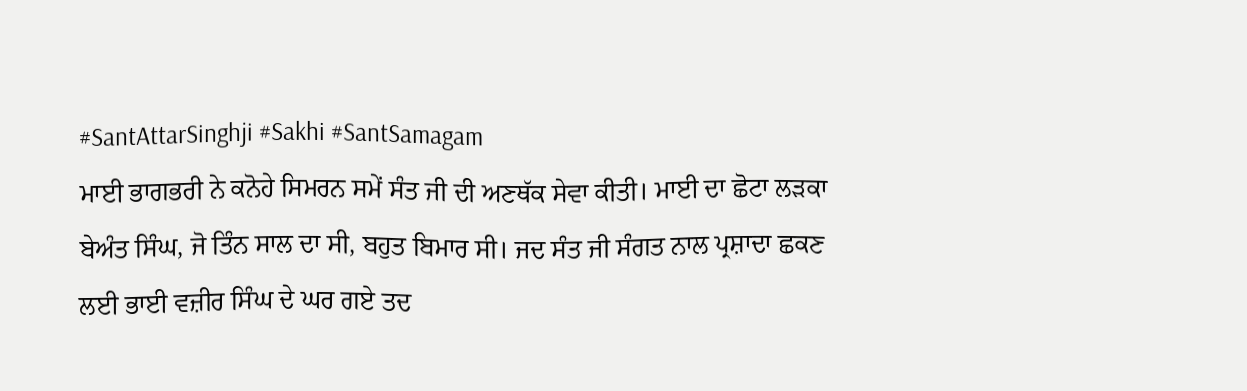#SantAttarSinghji #Sakhi #SantSamagam
ਮਾਈ ਭਾਗਭਰੀ ਨੇ ਕਨੋਹੇ ਸਿਮਰਨ ਸਮੇਂ ਸੰਤ ਜੀ ਦੀ ਅਣਥੱਕ ਸੇਵਾ ਕੀਤੀ। ਮਾਈ ਦਾ ਛੋਟਾ ਲੜਕਾ ਬੇਅੰਤ ਸਿੰਘ, ਜੋ ਤਿੰਨ ਸਾਲ ਦਾ ਸੀ, ਬਹੁਤ ਬਿਮਾਰ ਸੀ। ਜਦ ਸੰਤ ਜੀ ਸੰਗਤ ਨਾਲ ਪ੍ਰਸ਼ਾਦਾ ਛਕਣ ਲਈ ਭਾਈ ਵਜ਼ੀਰ ਸਿੰਘ ਦੇ ਘਰ ਗਏ ਤਦ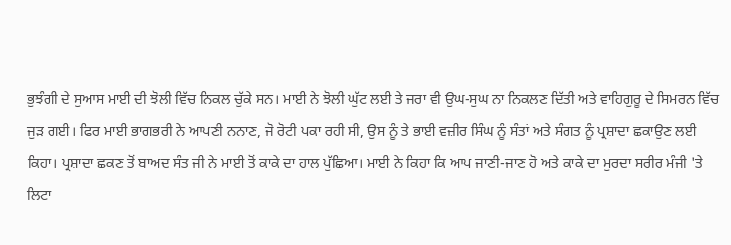ਭੁਝੰਗੀ ਦੇ ਸੁਆਸ ਮਾਈ ਦੀ ਝੋਲੀ ਵਿੱਚ ਨਿਕਲ ਚੁੱਕੇ ਸਨ। ਮਾਈ ਨੇ ਝੋਲੀ ਘੁੱਟ ਲਈ ਤੇ ਜਰਾ ਵੀ ਉਘ-ਸੁਘ ਨਾ ਨਿਕਲਣ ਦਿੱਤੀ ਅਤੇ ਵਾਹਿਗੁਰੂ ਦੇ ਸਿਮਰਨ ਵਿੱਚ ਜੁੜ ਗਈ। ਫਿਰ ਮਾਈ ਭਾਗਭਰੀ ਨੇ ਆਪਣੀ ਨਨਾਣ, ਜੋ ਰੋਟੀ ਪਕਾ ਰਹੀ ਸੀ, ਉਸ ਨੂੰ ਤੇ ਭਾਈ ਵਜ਼ੀਰ ਸਿੰਘ ਨੂੰ ਸੰਤਾਂ ਅਤੇ ਸੰਗਤ ਨੂੰ ਪ੍ਰਸ਼ਾਦਾ ਛਕਾਉਣ ਲਈ ਕਿਹਾ। ਪ੍ਰਸ਼ਾਦਾ ਛਕਣ ਤੋਂ ਬਾਅਦ ਸੰਤ ਜੀ ਨੇ ਮਾਈ ਤੋਂ ਕਾਕੇ ਦਾ ਹਾਲ ਪੁੱਛਿਆ। ਮਾਈ ਨੇ ਕਿਹਾ ਕਿ ਆਪ ਜਾਣੀ-ਜਾਣ ਹੋ ਅਤੇ ਕਾਕੇ ਦਾ ਮੁਰਦਾ ਸਰੀਰ ਮੰਜੀ 'ਤੇ ਲਿਟਾ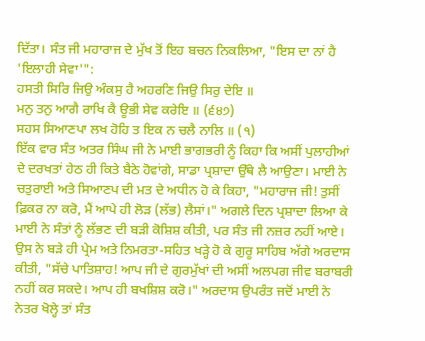ਦਿੱਤਾ। ਸੰਤ ਜੀ ਮਹਾਰਾਜ ਦੇ ਮੁੱਖ ਤੋਂ ਇਹ ਬਚਨ ਨਿਕਲਿਆ, "ਇਸ ਦਾ ਨਾਂ ਹੈ 'ਇਲਾਹੀ ਸੇਵਾ'":
ਹਸਤੀ ਸਿਰਿ ਜਿਉ ਅੰਕਸੁ ਹੈ ਅਹਰਣਿ ਜਿਉ ਸਿਰੁ ਦੇਇ ॥
ਮਨੁ ਤਨੁ ਆਗੈ ਰਾਖਿ ਕੈ ਊਭੀ ਸੇਵ ਕਰੇਇ ॥ (੬੪੭)
ਸਹਸ ਸਿਆਣਪਾ ਲਖ ਹੋਹਿ ਤ ਇਕ ਨ ਚਲੈ ਨਾਲਿ ॥ (੧)
ਇੱਕ ਵਾਰ ਸੰਤ ਅਤਰ ਸਿੰਘ ਜੀ ਨੇ ਮਾਈ ਭਾਗਭਰੀ ਨੂੰ ਕਿਹਾ ਕਿ ਅਸੀਂ ਪੁਲਾਹੀਆਂ ਦੇ ਦਰਖਤਾਂ ਹੇਠ ਹੀ ਕਿਤੇ ਬੈਠੇ ਹੋਵਾਂਗੇ, ਸਾਡਾ ਪ੍ਰਸ਼ਾਦਾ ਉੱਥੇ ਲੈ ਆਉਣਾ। ਮਾਈ ਨੇ ਚਤੁਰਾਈ ਅਤੇ ਸਿਆਣਪ ਦੀ ਮਤ ਦੇ ਅਧੀਨ ਹੋ ਕੇ ਕਿਹਾ, "ਮਹਾਰਾਜ ਜੀ! ਤੁਸੀਂ ਫ਼ਿਕਰ ਨਾ ਕਰੋ, ਮੈਂ ਆਪੇ ਹੀ ਲੋੜ (ਲੱਭ) ਲੈਸਾਂ।" ਅਗਲੇ ਦਿਨ ਪ੍ਰਸ਼ਾਦਾ ਲਿਆ ਕੇ ਮਾਈ ਨੇ ਸੰਤਾਂ ਨੂੰ ਲੱਭਣ ਦੀ ਬੜੀ ਕੋਸ਼ਿਸ਼ ਕੀਤੀ, ਪਰ ਸੰਤ ਜੀ ਨਜ਼ਰ ਨਹੀਂ ਆਏ। ਉਸ ਨੇ ਬੜੇ ਹੀ ਪ੍ਰੇਮ ਅਤੇ ਨਿਮਰਤਾ-ਸਹਿਤ ਖੜ੍ਹੇ ਹੋ ਕੇ ਗੁਰੂ ਸਾਹਿਬ ਅੱਗੇ ਅਰਦਾਸ ਕੀਤੀ, "ਸੱਚੇ ਪਾਤਿਸ਼ਾਹ! ਆਪ ਜੀ ਦੇ ਗੁਰਮੁੱਖਾਂ ਦੀ ਅਸੀਂ ਅਲਪਗ ਜੀਵ ਬਰਾਬਰੀ ਨਹੀਂ ਕਰ ਸਕਦੇ। ਆਪ ਹੀ ਬਖਸ਼ਿਸ਼ ਕਰੋ।" ਅਰਦਾਸ ਉਪਰੰਤ ਜਦੋਂ ਮਾਈ ਨੇ ਨੇਤਰ ਖੋਲ੍ਹੇ ਤਾਂ ਸੰਤ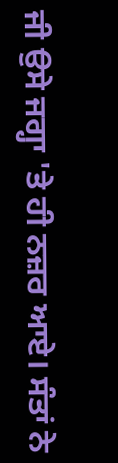ਜੀ ਉਸੇ ਜਗ੍ਹਾ 'ਤੇ ਹੀ ਨਜ਼ਰ ਆਏ। ਸੰਤਾਂ ਨੇ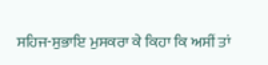ਸਹਿਜ-ਸੁਭਾਇ ਮੁਸਕਰਾ ਕੇ ਕਿਹਾ ਕਿ ਅਸੀਂ ਤਾਂ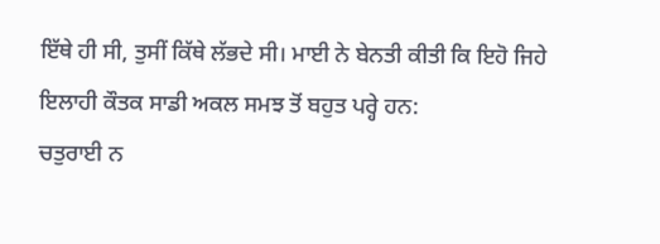ਇੱਥੇ ਹੀ ਸੀ, ਤੁਸੀਂ ਕਿੱਥੇ ਲੱਭਦੇ ਸੀ। ਮਾਈ ਨੇ ਬੇਨਤੀ ਕੀਤੀ ਕਿ ਇਹੋ ਜਿਹੇ ਇਲਾਹੀ ਕੌਤਕ ਸਾਡੀ ਅਕਲ ਸਮਝ ਤੋਂ ਬਹੁਤ ਪਰ੍ਹੇ ਹਨ:
ਚਤੁਰਾਈ ਨ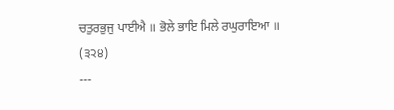ਚਤੁਰਭੁਜੁ ਪਾਈਐ ॥ ਭੋਲੇ ਭਾਇ ਮਿਲੇ ਰਘੁਰਾਇਆ ॥ (੩੨੪)
---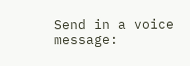Send in a voice message: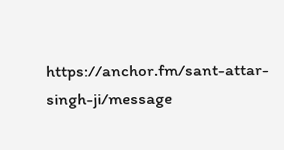https://anchor.fm/sant-attar-singh-ji/message